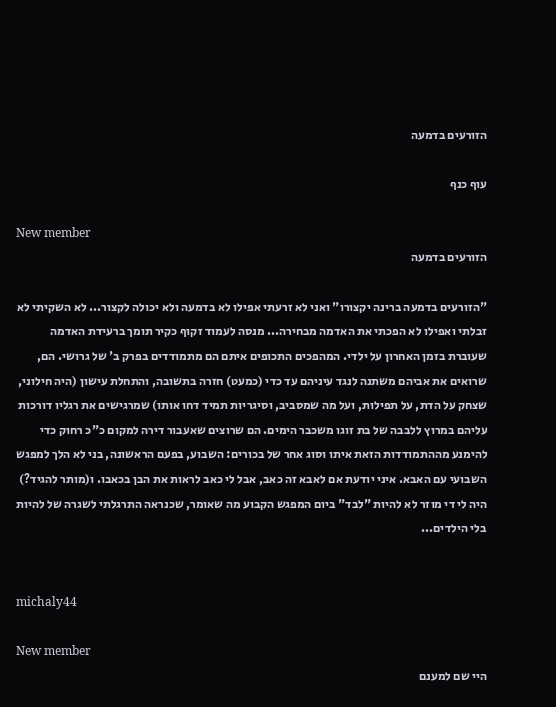הזורעים בדמעה

עוף כנף

New member
הזורעים בדמעה

"הזורעים בדמעה ברינה יקצורו" ואני לא זרעתי אפילו לא בדמעה ולא יכולה לקצור... לא השקיתי לא זבלתי ואפילו לא הפכתי את האדמה מבחירה... מנסה לעמוד זקוף כקיר תומך ברעידת האדמה שעוברת בזמן האחרון על ילדי. המהפכים התכופים איתם הם מתמודדים בפרק ב' של גרושי. הם, שרואים את אביהם משתנה לנגד עיניהם עד כדי (כמעט) חזרה בתשובה, והתחלת עישון (היה חילוני, שצחק על הדת, על תפילות, ועל מה שמסביב, וסיגריות תמיד דחו אותו) שמרגישים את רגליו דורכות עליהם במרוץ ללבבה של בת זוגו משכבר הימים. הם שרוצים שאעבור דירה למקום כ"כ רחוק כדי להימנע מההתמודדות הזאת איתו וסוג אחר של בכורים: השבוע, בפעם הראשונה, בני לא הלך למפגש השבועי עם האבא. איני יודעת אם לאבא זה כאב, אבל לי כאב לראות את הבן בכאבו. ו(מותר להגיד?) היה לי די מוזר לא להיות "לבד" ביום המפגש הקבוע מה שאומר, שכנראה התרגלתי לשגרה של להיות בלי הילדים...


michaly44

New member
היי שם למענם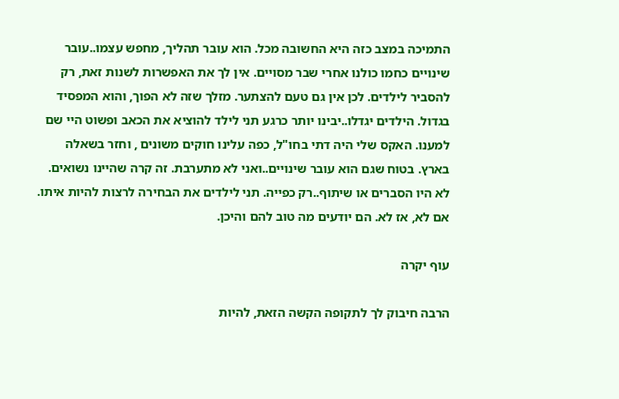התמיכה במצב כזה היא החשובה מכל. הוא עובר תהליך, מחפש עצמו..עובר שינויים כחמו כולנו אחרי שבר מסויים. אין לך את האפשרות לשנות זאת, רק להסביר לילדים. לכן אין גם טעם להצתער. מזלך שזה לא הפוך, והוא המפסיד בגדול. הילדים יגדלו..יבינו יותר כרגע תני לילד להוציא את הכאב ופשוט היי שם למענו. האקס שלי היה דתי בחו"ל, כפה עלינו חוקים משונים , וחזר בשאלה בארץ. בטוח שגם הוא עובר שינויים..ואני לא מתערבת. זה קרה שהיינו נשואים. לא היו הסברים או שיתוף..רק כפייה. תני לילדים את הבחירה לרצות להיות איתו. אם לא, אז לא. הם יודעים מה טוב להם והיכן.

עוף יקרה

הרבה חיבוק לך לתקופה הקשה הזאת, להיות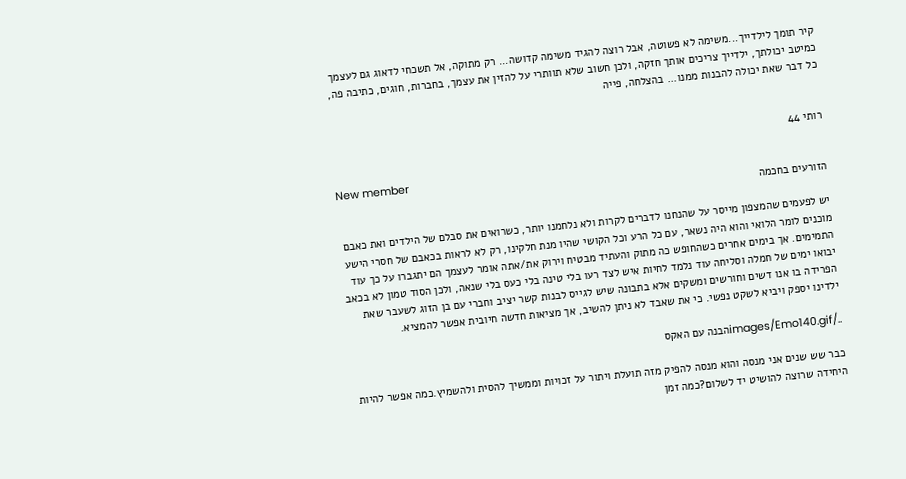קיר תומך לילדייך...משימה לא פשוטה, אבל רוצה להגיד משימה קדושה... רק מתוקה, אל תשכחי לדאוג גם לעצמך כמיטב יכולתך, ילדייך צריכים אותך חזקה, ולכן חשוב שלא תוותרי על להזין את עצמך, בחברות, חוגים, כתיבה פה, כל דבר שאת יכולה להבנות ממנו... בהצלחה, פייה


רותי 44

New member
הזורעים בחכמה

יש לפעמים שהמצפון מייסר על שהנחנו לדברים לקרות ולא נלחמנו יותר, כשרואים את סבלם של הילדים ואת כאבם מוכנים לומר הלואי והוא היה נשאר, עם כל הרע וכל הקושי שהיו מנת חלקינו, רק לא לראות בכאבם של חסרי הישע התמימים. אך בימים אחרים כשהחופש כה מתוק והעתיד מבטיח וירוק את/אתה אומר לעצמך הם יתגברו על כך עוד יבואו ימים של חמלה וסליחה עוד נלמד לחיות איש לצד רעו בלי טינה בלי כעס בלי שנאה, ולכן הסוד טמון לא בכאב הפרידה בו אנו דשים וחורשים ומשקים אלא בתבונה שיש לגייס לבנות קשר יציב וחברי עם בן הזוג לשעבר שאת ילדינו יספק ויביא לשקט נפשי. כי את שאבד לא ניתן להשיב, אך מציאות חדשה חיובית אפשר להמציא.

../images/Emo140.gifהבנה עם האקס

כבר שש שנים אני מנסה והוא מנסה להפיק מזה תועלת ויתור על זכויות וממשיך להסית ולהשמיץ.כמה אפשר להיות היחידה שרוצה להושיט יד לשלום?כמה זמן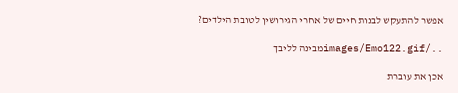אפשר להתעקש לבנות חיים של אחרי הגירושין לטובת הילדים?

../images/Emo122.gifמבינה לליבך

אכן את עוברת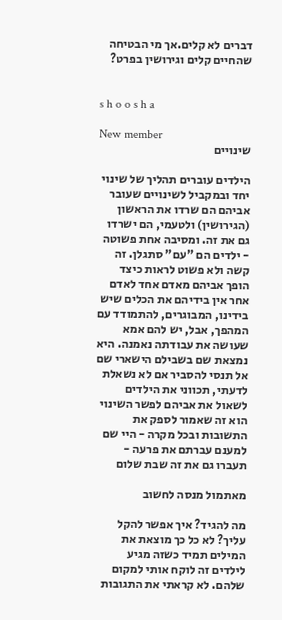דברים לא קלים.אך מי הבטיחה שהחיים קלים וגירושין בפרט?


s h o o s h a

New member
שינויים

הילדים עוברים תהליך של שינוי יחד ובמקביל לשינויים שעובר אביהם הם שרדו את הראשון (הגירושין) ולטעמי, הם ישרדו גם את זה. ומסיבה אחת פשוטה - ילדים הם "עם" סתגלן. זה קשה ולא פשוט לראות כיצד הופך אביהם מאדם אחד לאדם אחר אין בידיהם את הכלים שיש בידינו, המבוגרים, להתמודד עם המהפך, אבל, יש להם אמא שעושה את עבודתה נאמנה. היא נמצאת שם בשבילם הישארי שם אל תנסי להסביר אם לא נשאלת לדעתי, תכווני את הילדים לשאול את אביהם לפשר השינוי הוא זה שאמור לספק את התשובות ובכל מקרה - היי שם למענם עברתם את פרעה - תעברו גם את זה שבת שלום

מאתמול מנסה לחשוב

מה להגיד? איך אפשר להקל עליך? לא כל כך מוצאת את המילים תמיד כשזה מגיע לילדים זה לוקח אותי למקום שלהם. לא קראתי את התגובות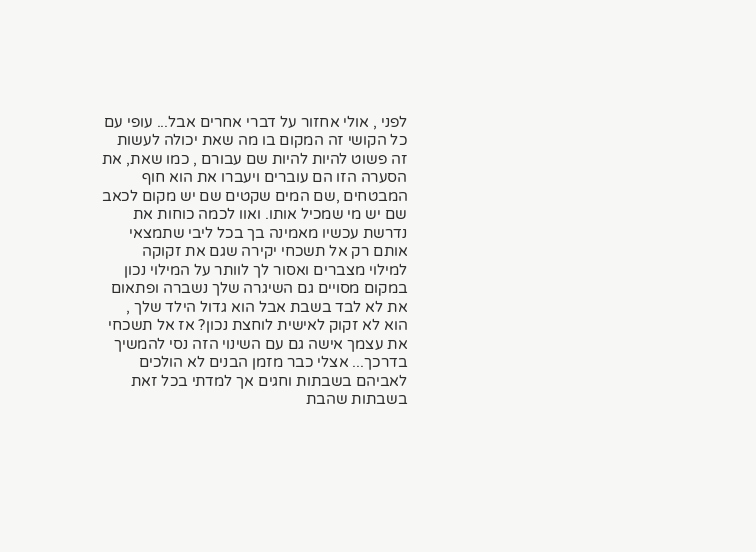לפני , אולי אחזור על דברי אחרים אבל... עופי עם כל הקושי זה המקום בו מה שאת יכולה לעשות זה פשוט להיות להיות שם עבורם , כמו שאת, את הסערה הזו הם עוברים ויעברו את הוא חוף המבטחים ,שם המים שקטים שם יש מקום לכאב שם יש מי שמכיל אותו. ואוו לכמה כוחות את נדרשת עכשיו מאמינה בך בכל ליבי שתמצאי אותם רק אל תשכחי יקירה שגם את זקוקה למילוי מצברים ואסור לך לוותר על המילוי נכון במקום מסויים גם השיגרה שלך נשברה ופתאום את לא לבד בשבת אבל הוא גדול הילד שלך , הוא לא זקוק לאישית לוחצת נכון? אז אל תשכחי את עצמך אישה גם עם השינוי הזה נסי להמשיך בדרכך... אצלי כבר מזמן הבנים לא הולכים לאביהם בשבתות וחגים אך למדתי בכל זאת בשבתות שהבת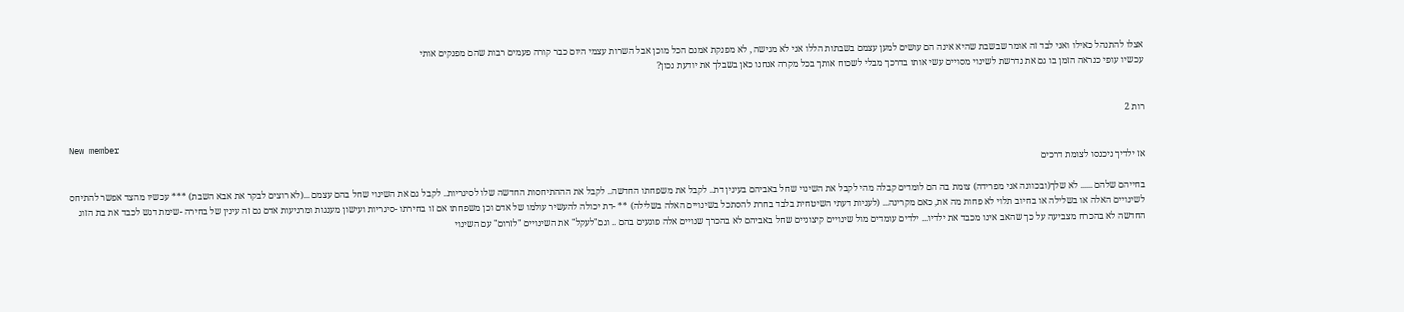אצלו להתנהל כאילו ואני לבד זה אומר שבשבת שהיא אינה הם עושים למען עצמם בשבתות הללו אני לא מגישה , לא מפנקת אמנם הכל מוכן אבל השרות עצמי היום כבר קורה פעמים רבות שהם מפנקים אותי
עכשיו עופי כנראה הזמן בו גם את נדרשת לשינוי מסויים עשי אותו בדרכך מבלי לשכוח אותך בכל מקרה אנחנו כאן בשבלך את יודעת נכון?


רות 2

New member
אז ילדיך ניכנסו לצומת דרכים

בחייהם שלהם ...... לא שלך(ובכוונה אני מפרידה) צומת בה הם לומדים קבלה מהי לקבל את השינוי שחל באביהם בעינין דת.. לקבל את משפחתו החדשה.. לקבל את הההתיחסות החדשה שלו לסיגריות.. לקבל גם את השינוי שחל בהם עצמם ...(לא רוצים לבקר את אבא השבת) *** עכשיו מהצד אפשר להתיחס לשינויים האלה או בשלילה או בחיוב תלוי לא פחות מה את, כאם מקרינה... (לעניות דעתי השיטחית בלבד בחרת להסתכל בשינויים האלה בשלילה) ** -דת יכולה להעשיר עולמו של אדם וכן משפחתו אם זו בחירתו -סיגריות ועישון מענגות ומרגיעות אדם גם זה עינין של בחירה -שימת דגש לכבד את בת הזוג החדשה לא בהכרח מצביעה על כך שהאב אינו מכבד את ילדיו... ילדים עומדים מול שינויים קיצוניים שחל באביהם לא בהכרך שנויים אלה פוגעים בהם .. וגם"לעקל" את השינויים "לזרום" עם השינוי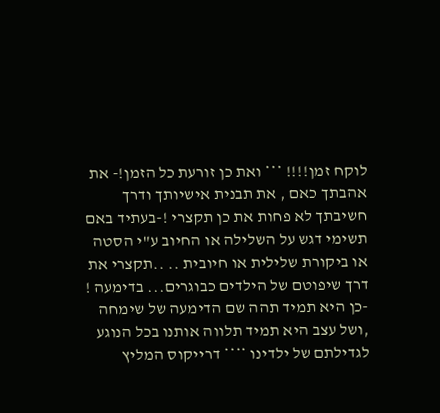לוקח זמן!!!! *** ואת כן זורעת כל הזמן!- את אהבתך כאם , את תבנית אישיותך ודרך חשיבתך לא פחות את כן תקצרי !-בעתיד באם תשימי דגש על השלילה או החיוב ע"י הסטה או ביקורת שלילית או חיובית .. ..תקצרי את דרך שיפוטם של הילדים כבוגרים... בדימעה ! -כן היא תמיד תהה שם הדימעה של שימחה ,ושל עצב היא תמיד תלווה אותנו בכל הנוגע לגדילתם של ילדינו **** דרייקוס המליץ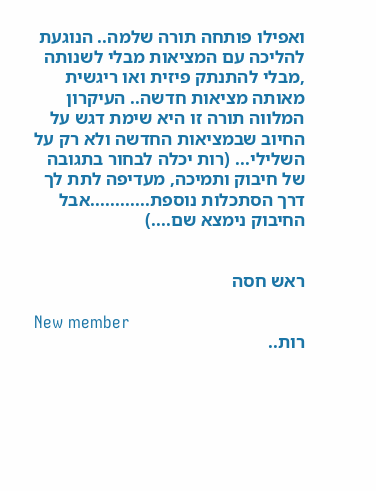ואפילו פותחה תורה שלמה.. הנוגעת להליכה עם המציאות מבלי לשנותה ,מבלי להתנתק פיזית ואו ריגשית מאותה מציאות חדשה.. העיקרון המלווה תורה זו היא שימת דגש על החיוב שבמציאות החדשה ולא רק על השלילי... (רות יכלה לבחור בתגובה של חיבוק ותמיכה, מעדיפה לתת לך דרך הסתכלות נוספת............אבל החיבוק נימצא שם....)


ראש חסה

New member
רות..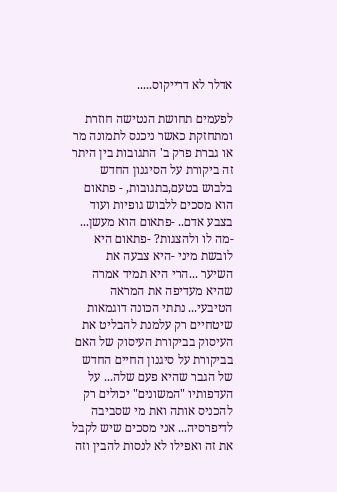אדלר לא דרייקוס.....

לפעמים תחושת הנטישה חוזרת ומתחזקת כאשר ניכנס לתמונה מר או גברת פרק ב' התגובות בין היתר זה ביקורת על הסיגנון החדש בלבוש בטעם,בתגובות, - פתאום הוא מסכים ללבוש גופיות ועוד בצבע אדם.. -פתאום הוא מעשן... -מה לו ולהצגות? -פתאום היא לובשת מיני -היא צבעה את השיער ...הרי היא תמיד אמרה שהיא מעדיפה את המראה הטיבעי... נתתי הכונה דוגמאות שיטחיים רק עלמנת להבליט את העיסוק בביקורת העיסוק של האם בביקורת על סיגנון החיים החדש של הגבר שהיא פעם שלה... על העדפותיו "המשונים" יכולים רק להכניס אותה ואת מי שסביבה לדיפרסיה... אני מסכים שיש לקבל את זה ואפילו לא לנסות להבין וזה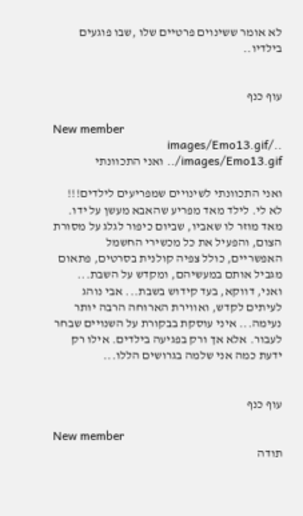לא אומר ששינוים פרטיים שלו ,שבו פוגעים בילדיו..


עוף כנף

New member
../images/Emo13.gif ../images/Emo13.gif ואני התכוונתי

ואני התכוונתי לשינויים שמפריעים לילדים!!! לא לי. לילד מאד מפריע שהאבא מעשן על ידו. מאד מוזר לו שאביו, שביום כיפור לגלג על מסורת הצום, והפעיל את כל מכשירי החשמל האפשריים, כולל צפיה קולנית בסרטים, פתאום מגביל אותם במעשיהם, ומקדש על השבת... ואני, דווקא, בעד קידוש בשבת... אבי נוהג לעיתים לקדש, ואווירת הארוחה הרבה יותר נעימה... איני עוסקת בבקורת על השנויים שבחר לעבור. אלא אך ורק בפגיעה בילדים. אילו רק ידעת כמה אני שלמה בגרושים הללו...


עוף כנף

New member
תודה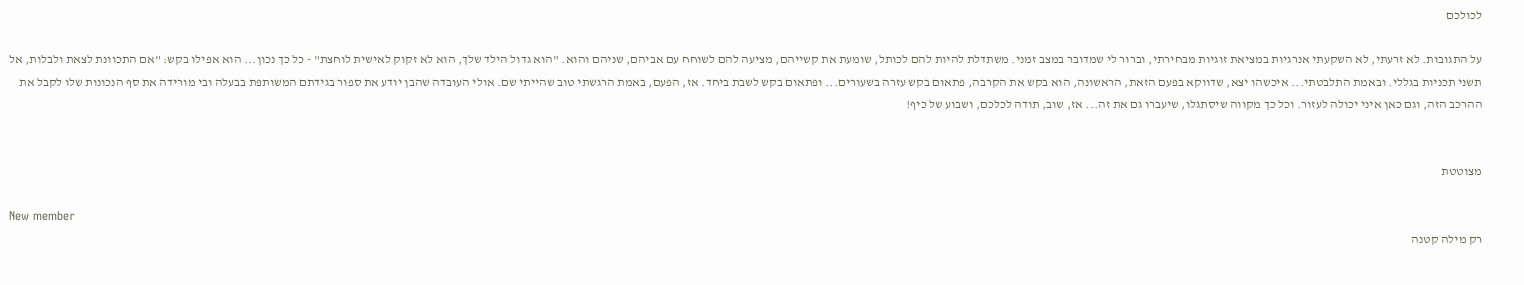לכולכם

על התגובות. לא זרעתי, לא השקעתי אנרגיות במציאת זוגיות מבחירתי, וברור לי שמדובר במצב זמני. משתדלת להיות להם לכותל, שומעת את קשייהם, מציעה להם לשוחח עם אביהם, שניהם והוא. "הוא גדול הילד שלך, הוא לא זקוק לאישית לוחצת" - כל כך נכון... הוא אפילו בקש: "אם התכוונת לצאת ולבלות, אל תשני תכניות בגללי. ובאמת התלבטתי... איכשהו יצא, שדווקא בפעם הזאת, הראשונה, הוא בקש את הקרבה, פתאום בקש עזרה בשעורים... ופתאום בקש לשבת ביחד. אז, הפעם, באמת הרגשתי טוב שהייתי שם. אולי העובדה שהבן יודע את ספור בגידתם המשותפת בבעלה ובי מורידה את סף הנכונות שלו לקבל את ההרכב הזה, וגם כאן איני יכולה לעזור. וכל כך מקווה שיסתגלו, שיעברו גם את זה... אז, שוב, תודה לכלכם, ושבוע של כיף!


מצוטטת

New member
רק מילה קטנה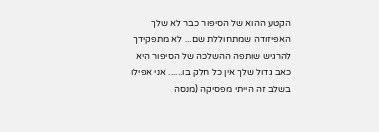הקטע ההוא של הסיפור כבר לא שלך האפיזודה שמתחוללת שם... לא מתפקידך להרגיש שותפה ההשלכה של הסיפור היא כאב גדול שלך אין כל חלק בו...... אני אפילו בשלב זה הייתי מפסיקה (מנסה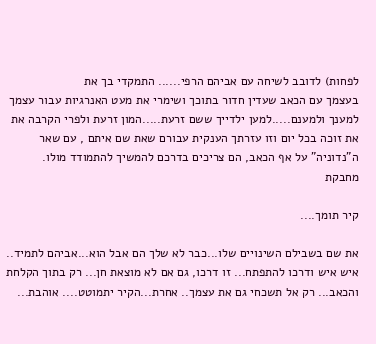לפחות) לדובב לשיחה עם אביהם הרפי...... התמקדי בך את
בעצמך עם הכאב שעדין חדור בתוכך ושימרי את מעט האנרגיות עבור עצמך למענך ולמענם.....למען ילדייך ששם זרעת.....המון זרעת ולפרי הקרבה את את זוכה בכל יום וזו עזרתך הענקית עבורם שאת שם איתם , עם שאר ה"נדוניה" על אף הכאב, הם צריכים בדרכם להמשיך להתמודד מולו.
מחבקת

קיר תומך....

את שם בשבילם השינויים שלו...כבר לא שלך הם אבל הוא...אביהם לתמיד.. איש איש ודרכו להתפתח... זו דרכו, גם אם לא מוצאת חן... רק בתוך הקלחת והכאב... רק אל תשכחי גם את עצמך.. אחרת...הקיר יתמוטט.... אוהבת...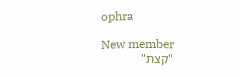ophra

New member
"קצת"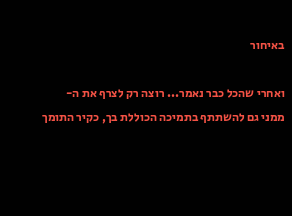באיחור

ואחרי שהכל כבר נאמר... רוצה רק לצרף את ה-
ממני גם להשתתף בתמיכה הכוללת בך, כקיר התומך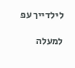לילדייך עפ

למעלה